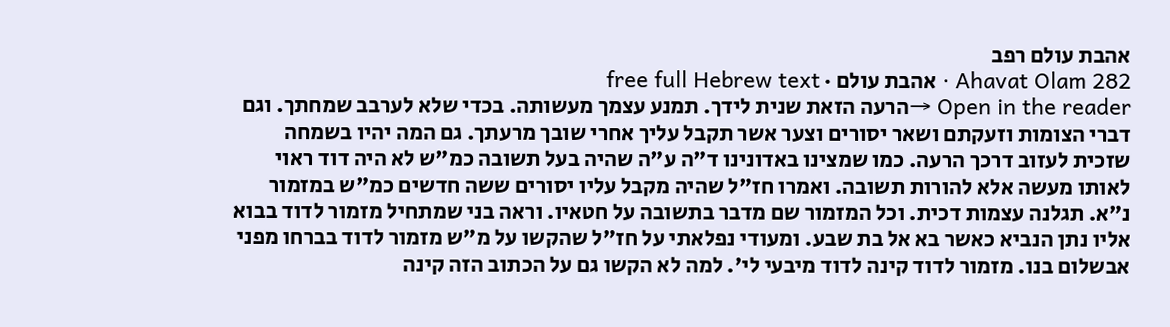אהבת עולם רפב
Ahavat Olam 282 · אהבת עולם · free full Hebrew text
Open in the reader →הרעה הזאת שנית לידך. תמנע עצמך מעשותה. בכדי שלא לערבב שמחתך. וגם דברי הצומות וזעקתם ושאר יסורים וצער אשר תקבל עליך אחרי שובך מרעתך. גם המה יהיו בשמחה שזכית לעזוב דרכך הרעה. כמו שמצינו באדונינו ד"ה ע"ה שהיה בעל תשובה כמ"ש לא היה דוד ראוי לאותו מעשה אלא להורות תשובה. ואמרו חז"ל שהיה מקבל עליו יסורים ששה חדשים כמ"ש במזמור נ"א. תגלנה עצמות דכית. וכל המזמור שם מדבר בתשובה על חטאיו. וראה בני שמתחיל מזמור לדוד בבוא אליו נתן הנביא כאשר בא אל בת שבע. ומעודי נפלאתי על חז"ל שהקשו על מ"ש מזמור לדוד בברחו מפני אבשלום בנו. מזמור לדוד קינה לדוד מיבעי לי'. למה לא הקשו גם על הכתוב הזה קינה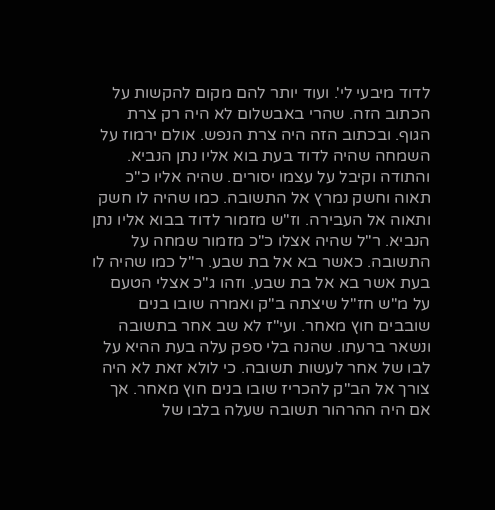לדוד מיבעי לי'. ועוד יותר להם מקום להקשות על הכתוב הזה. שהרי באבשלום לא היה רק צרת הגוף. ובכתוב הזה היה צרת הנפש. אולם ירמוז על השמחה שהיה לדוד בעת בוא אליו נתן הנביא. והתודה וקיבל על עצמו יסורים. שהיה אליו כ"כ תאוה וחשק נמרץ אל התשובה. כמו שהיה לו חשק ותאוה אל העבירה. וז"ש מזמור לדוד בבוא אליו נתן הנביא. ר"ל שהיה אצלו כ"כ מזמור שמחה על התשובה. כאשר בא אל בת שבע. ר"ל כמו שהיה לו בעת אשר בא אל בת שבע. וזהו ג"כ אצלי הטעם על מ"ש חז"ל שיצתה ב"ק ואמרה שובו בנים שובבים חוץ מאחר. ועי"ז לא שב אחר בתשובה ונשאר ברעתו. שהנה בלי ספק עלה בעת ההיא על לבו של אחר לעשות תשובה. כי לולא זאת לא היה צורך אל הב"ק להכריז שובו בנים חוץ מאחר. אך אם היה ההרהור תשובה שעלה בלבו של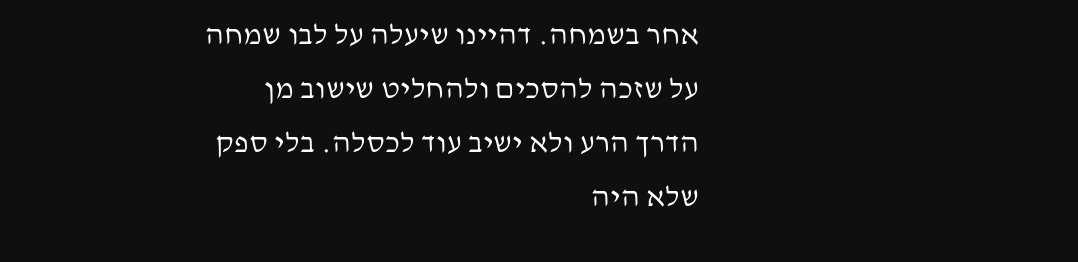אחר בשמחה. דהיינו שיעלה על לבו שמחה על שזכה להסכים ולהחליט שישוב מן הדרך הרע ולא ישיב עוד לכסלה. בלי ספק שלא היה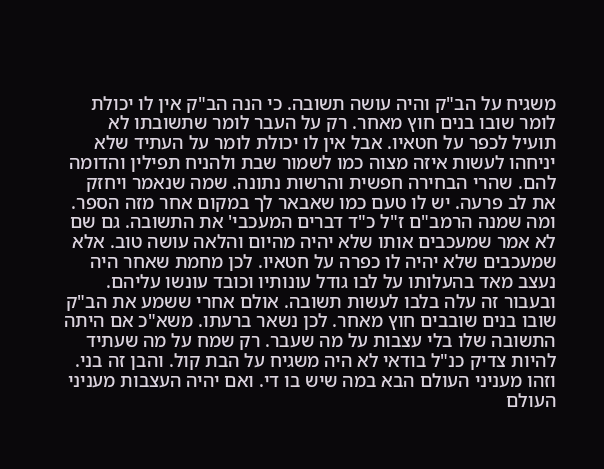משגיח על הב"ק והיה עושה תשובה. כי הנה הב"ק אין לו יכולת לומר שובו בנים חוץ מאחר. רק על העבר לומר שתשובתו לא תועיל לכפר על חטאיו. אבל אין לו יכולת לומר על העתיד שלא יניחהו לעשות איזה מצוה כמו לשמור שבת ולהניח תפילין והדומה להם. שהרי הבחירה חפשית והרשות נתונה. שמה שנאמר ויחזק את לב פרעה. יש לו טעם כמו שאבאר לך במקום אחר מזה הספר. ומה שמנה הרמב"ם ז"ל כ"ד דברים המעכבי' את התשובה. גם שם לא אמר שמעכבים אותו שלא יהיה מהיום והלאה עושה טוב. אלא שמעכבים שלא יהיה לו כפרה על חטאיו. לכן מחמת שאחר היה נעצב מאד בהעלותו על לבו גודל עונותיו וכובד עונשו עליהם. ובעבור זה עלה בלבו לעשות תשובה. אולם אחרי ששמע את הב"ק שובו בנים שובבים חוץ מאחר. לכן נשאר ברעתו. משא"כ אם היתה התשובה שלו בלי עצבות על מה שעבר. רק שמח על מה שעתיד להיות צדיק כנ"ל בודאי לא היה משגיח על הבת קול. והבן זה בני. וזהו מעניני העולם הבא במה שיש בו די. ואם יהיה העצבות מעניני העולם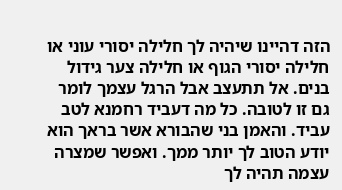הזה דהיינו שיהיה לך חלילה יסורי עוני או חלילה יסורי הגוף או חלילה צער גידול בנים. אל תתעצב אבל הרגל עצמך לומר גם זו לטובה. כל מה דעביד רחמנא לטב עביד. והאמן בני שהבורא אשר בראך הוא יודע הטוב לך יותר ממך. ואפשר שמצרה עצמה תהיה לך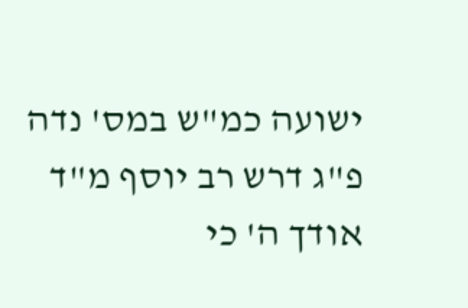ישועה כמ"ש במס' נדה פ"ג דרש רב יוסף מ"ד אודך ה' כי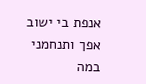אנפת בי ישוב אפך ותנחמני במה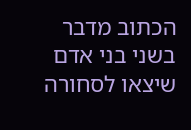הכתוב מדבר בשני בני אדם שיצאו לסחורה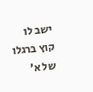ישב לו קוץ ברגלו של א'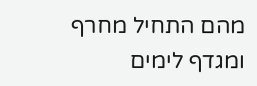מהם התחיל מחרף ומגדף לימים